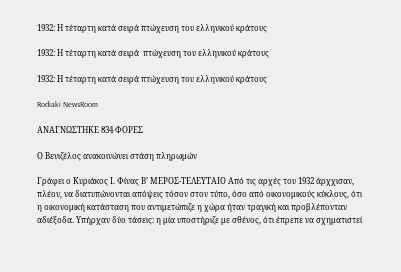1932: Η τέταρτη κατά σειρά πτώχευση του ελληνικού κράτους

1932: Η τέταρτη κατά σειρά  πτώχευση του ελληνικού κράτους

1932: Η τέταρτη κατά σειρά πτώχευση του ελληνικού κράτους

Rodiaki NewsRoom

ΑΝΑΓΝΩΣΤΗΚΕ 834 ΦΟΡΕΣ

Ο Βενιζέλος ανακοινώνει στάση πληρωμών

Γράφει ο Κυριάκος Ι. Φίνας Β’ ΜΕΡΟΣ-ΤΕΛΕΥΤΑΙΟ Από τις αρχές του 1932 άρχχισαν, πλέον, να διατυπώνονται απόψεις τόσον στον τύπο, όσο από οικονομικούς κύκλους, ότι η οικονομική κατάσταση που αντιμετώπιζε η χώρα ήταν τραγική και προβλέπονταν αδιέξοδα. Υπήρχαν δύο τάσεις: η μία υποστήριζε με σθένος, ότι έπρεπε να σχηματιστεί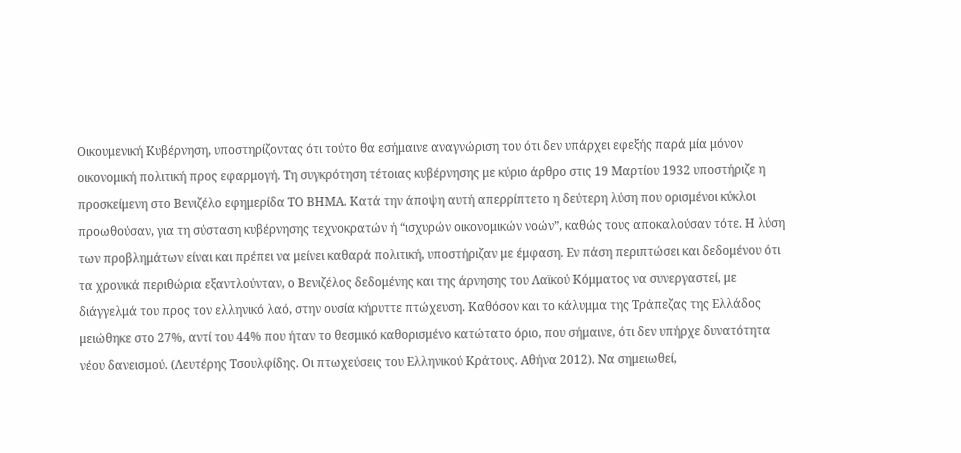Οικουμενική Κυβέρνηση, υποστηρίζοντας ότι τούτο θα εσήμαινε αναγνώριση του ότι δεν υπάρχει εφεξής παρά μία μόνον οικονομική πολιτική προς εφαρμογή. Τη συγκρότηση τέτοιας κυβέρνησης με κύριο άρθρο στις 19 Μαρτίου 1932 υποστήριζε η προσκείμενη στο Βενιζέλο εφημερίδα ΤΟ ΒΗΜΑ. Κατά την άποψη αυτή απερρίπτετο η δεύτερη λύση που ορισμένοι κύκλοι προωθούσαν, για τη σύσταση κυβέρνησης τεχνοκρατών ή “ισχυρών οικονομικών νοών”, καθώς τους αποκαλούσαν τότε. Η λύση των προβλημάτων είναι και πρέπει να μείνει καθαρά πολιτική, υποστήριζαν με έμφαση. Εν πάση περιπτώσει και δεδομένου ότι τα χρονικά περιθώρια εξαντλούνταν, ο Βενιζέλος δεδομένης και της άρνησης του Λαϊκού Κόμματος να συνεργαστεί, με διάγγελμά του προς τον ελληνικό λαό, στην ουσία κήρυττε πτώχευση. Καθόσον και το κάλυμμα της Τράπεζας της Ελλάδος μειώθηκε στο 27%, αντί του 44% που ήταν το θεσμικό καθορισμένο κατώτατο όριο, που σήμαινε, ότι δεν υπήρχε δυνατότητα νέου δανεισμού. (Λευτέρης Τσουλφίδης. Οι πτωχεύσεις του Ελληνικού Κράτους. Αθήνα 2012). Να σημειωθεί,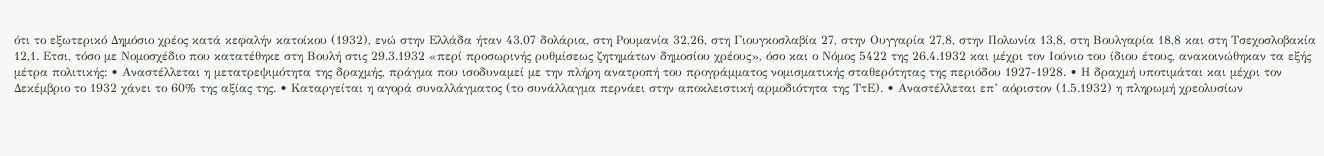ότι το εξωτερικό Δημόσιο χρέος κατά κεφαλήν κατοίκου (1932), ενώ στην Ελλάδα ήταν 43,07 δολάρια, στη Ρουμανία 32,26, στη Γιουγκοσλαβία 27, στην Ουγγαρία 27,8, στην Πολωνία 13,8, στη Βουλγαρία 18,8 και στη Τσεχοσλοβακία 12,1. Ετσι, τόσο με Νομοσχέδιο που κατατέθηκε στη Βουλή στις 29.3.1932 «περί προσωρινής ρυθμίσεως ζητημάτων δημοσίου χρέους», όσο και ο Νόμος 5422 της 26.4.1932 και μέχρι τον Ιούνιο του ίδιου έτους, ανακοινώθηκαν τα εξής μέτρα πολιτικής: • Αναστέλλεται η μετατρεψιμότητα της δραχμής, πράγμα που ισοδυναμεί με την πλήρη ανατροπή του προγράμματος νομισματικής σταθερότητας της περιόδου 1927-1928. • Η δραχμή υποτιμάται και μέχρι τον Δεκέμβριο το 1932 χάνει το 60% της αξίας της. • Καταργείται η αγορά συναλλάγματος (το συνάλλαγμα περνάει στην αποκλειστική αρμοδιότητα της ΤτΕ). • Αναστέλλεται επ’ αόριστον (1.5.1932) η πληρωμή χρεολυσίων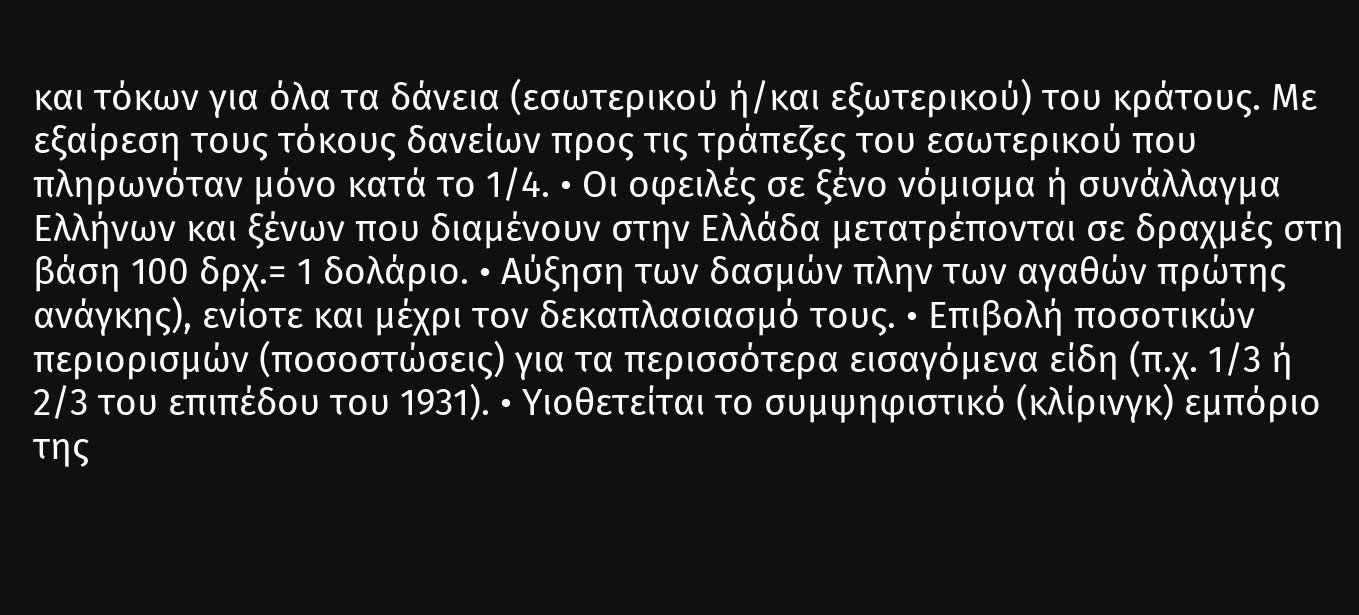και τόκων για όλα τα δάνεια (εσωτερικού ή/και εξωτερικού) του κράτους. Με εξαίρεση τους τόκους δανείων προς τις τράπεζες του εσωτερικού που πληρωνόταν μόνο κατά το 1/4. • Οι οφειλές σε ξένο νόμισμα ή συνάλλαγμα Ελλήνων και ξένων που διαμένουν στην Ελλάδα μετατρέπονται σε δραχμές στη βάση 100 δρχ.= 1 δολάριο. • Αύξηση των δασμών πλην των αγαθών πρώτης ανάγκης), ενίοτε και μέχρι τον δεκαπλασιασμό τους. • Επιβολή ποσοτικών περιορισμών (ποσοστώσεις) για τα περισσότερα εισαγόμενα είδη (π.χ. 1/3 ή 2/3 του επιπέδου του 1931). • Υιοθετείται το συμψηφιστικό (κλίρινγκ) εμπόριο της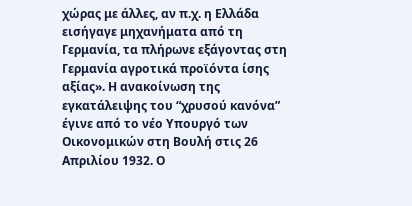χώρας με άλλες, αν π.χ. η Ελλάδα εισήγαγε μηχανήματα από τη Γερμανία, τα πλήρωνε εξάγοντας στη Γερμανία αγροτικά προϊόντα ίσης αξίας». Η ανακοίνωση της εγκατάλειψης του “χρυσού κανόνα” έγινε από το νέο Υπουργό των Οικονομικών στη Βουλή στις 26 Απριλίου 1932. Ο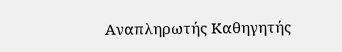Αναπληρωτής Καθηγητής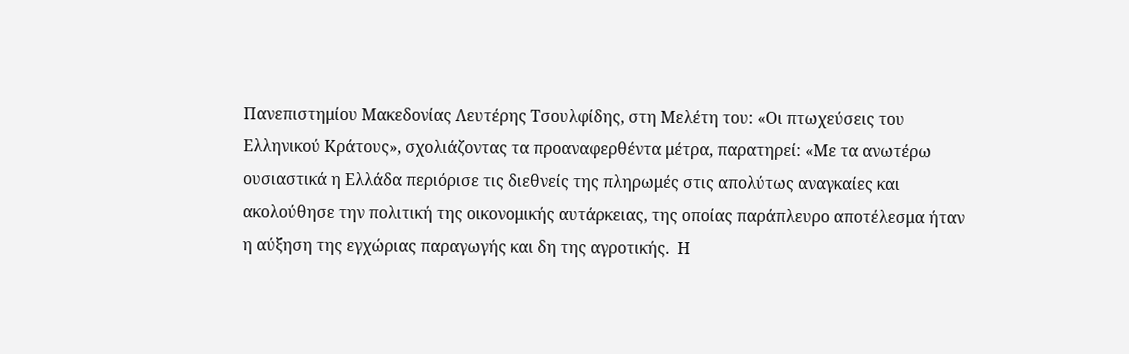Πανεπιστημίου Μακεδονίας Λευτέρης Τσουλφίδης, στη Μελέτη του: «Οι πτωχεύσεις του Ελληνικού Κράτους», σχολιάζοντας τα προαναφερθέντα μέτρα, παρατηρεί: «Με τα ανωτέρω ουσιαστικά η Ελλάδα περιόρισε τις διεθνείς της πληρωμές στις απολύτως αναγκαίες και ακολούθησε την πολιτική της οικονομικής αυτάρκειας, της οποίας παράπλευρο αποτέλεσμα ήταν η αύξηση της εγχώριας παραγωγής και δη της αγροτικής.  Η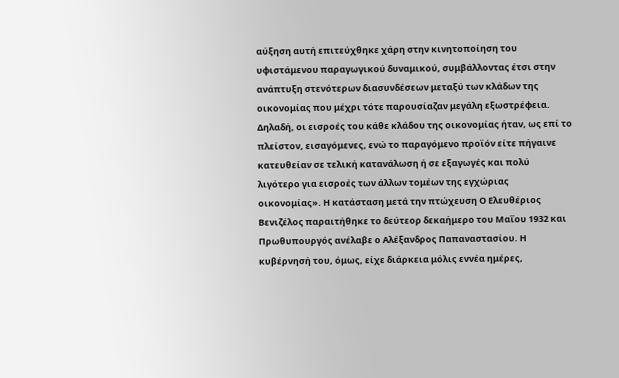αύξηση αυτή επιτεύχθηκε χάρη στην κινητοποίηση του υφιστάμενου παραγωγικού δυναμικού, συμβάλλοντας έτσι στην ανάπτυξη στενότερων διασυνδέσεων μεταξύ των κλάδων της οικονομίας που μέχρι τότε παρουσίαζαν μεγάλη εξωστρέφεια. Δηλαδή, οι εισροές του κάθε κλάδου της οικονομίας ήταν, ως επί το πλείστον, εισαγόμενες, ενώ το παραγόμενο προϊόν είτε πήγαινε κατευθείαν σε τελική κατανάλωση ή σε εξαγωγές και πολύ λιγότερο για εισροές των άλλων τομέων της εγχώριας οικονομίας». Η κατάσταση μετά την πτώχευση Ο Ελευθέριος Βενιζέλος παραιτήθηκε το δεύτεορ δεκαήμερο του Μαΐου 1932 και Πρωθυπουργός ανέλαβε ο Αλέξανδρος Παπαναστασίου. Η κυβέρνησή του, όμως, είχε διάρκεια μόλις εννέα ημέρες,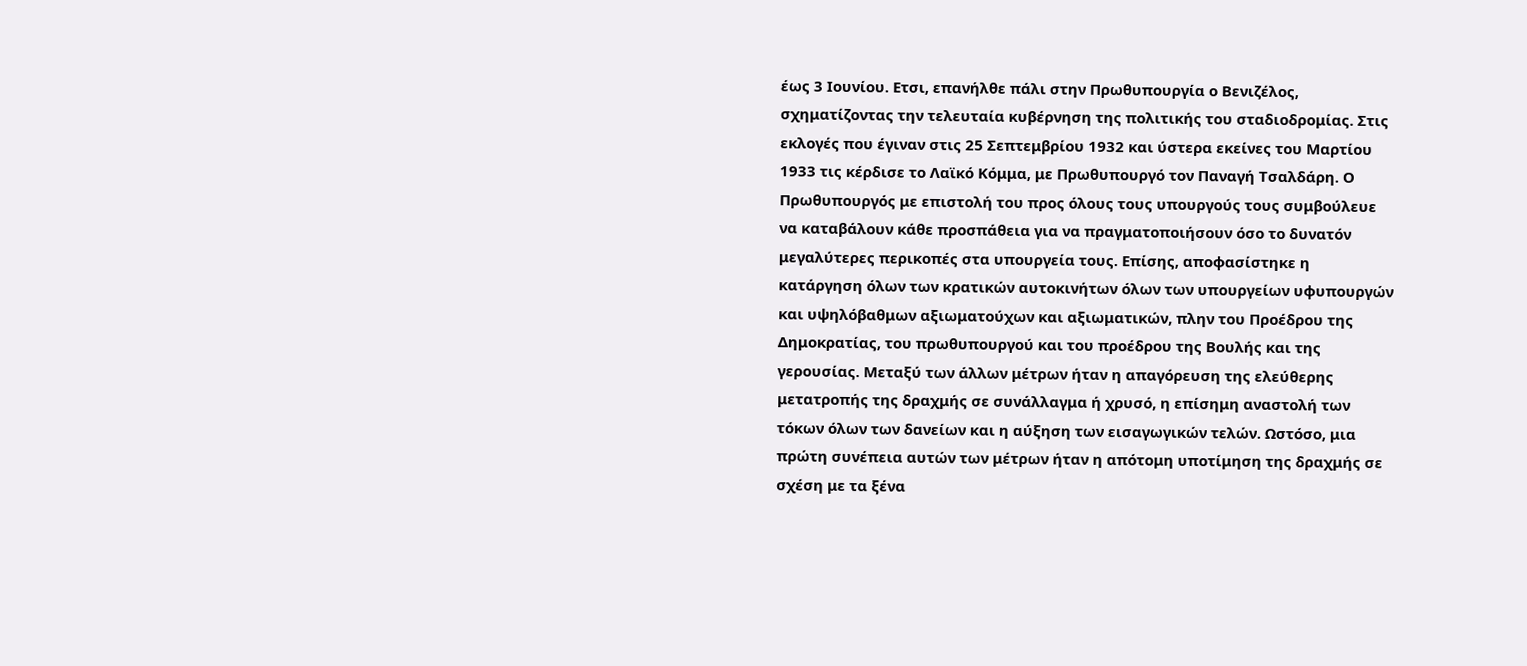έως 3 Ιουνίου. Ετσι, επανήλθε πάλι στην Πρωθυπουργία ο Βενιζέλος, σχηματίζοντας την τελευταία κυβέρνηση της πολιτικής του σταδιοδρομίας. Στις εκλογές που έγιναν στις 25 Σεπτεμβρίου 1932 και ύστερα εκείνες του Μαρτίου 1933 τις κέρδισε το Λαϊκό Κόμμα, με Πρωθυπουργό τον Παναγή Τσαλδάρη. Ο Πρωθυπουργός με επιστολή του προς όλους τους υπουργούς τους συμβούλευε να καταβάλουν κάθε προσπάθεια για να πραγματοποιήσουν όσο το δυνατόν μεγαλύτερες περικοπές στα υπουργεία τους. Επίσης, αποφασίστηκε η κατάργηση όλων των κρατικών αυτοκινήτων όλων των υπουργείων υφυπουργών και υψηλόβαθμων αξιωματούχων και αξιωματικών, πλην του Προέδρου της Δημοκρατίας, του πρωθυπουργού και του προέδρου της Βουλής και της γερουσίας. Μεταξύ των άλλων μέτρων ήταν η απαγόρευση της ελεύθερης μετατροπής της δραχμής σε συνάλλαγμα ή χρυσό, η επίσημη αναστολή των τόκων όλων των δανείων και η αύξηση των εισαγωγικών τελών. Ωστόσο, μια πρώτη συνέπεια αυτών των μέτρων ήταν η απότομη υποτίμηση της δραχμής σε σχέση με τα ξένα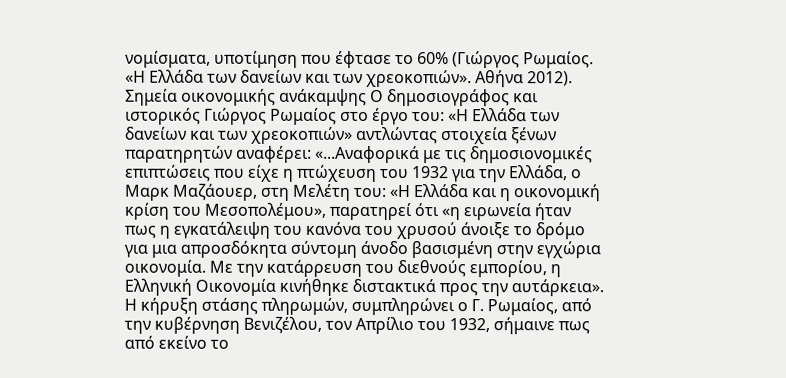νομίσματα, υποτίμηση που έφτασε το 60% (Γιώργος Ρωμαίος. «Η Ελλάδα των δανείων και των χρεοκοπιών». Αθήνα 2012). Σημεία οικονομικής ανάκαμψης Ο δημοσιογράφος και ιστορικός Γιώργος Ρωμαίος στο έργο του: «Η Ελλάδα των δανείων και των χρεοκοπιών» αντλώντας στοιχεία ξένων παρατηρητών αναφέρει: «...Αναφορικά με τις δημοσιονομικές επιπτώσεις που είχε η πτώχευση του 1932 για την Ελλάδα, ο Μαρκ Μαζάουερ, στη Μελέτη του: «Η Ελλάδα και η οικονομική κρίση του Μεσοπολέμου», παρατηρεί ότι «η ειρωνεία ήταν πως η εγκατάλειψη του κανόνα του χρυσού άνοιξε το δρόμο για μια απροσδόκητα σύντομη άνοδο βασισμένη στην εγχώρια οικονομία. Με την κατάρρευση του διεθνούς εμπορίου, η Ελληνική Οικονομία κινήθηκε διστακτικά προς την αυτάρκεια». Η κήρυξη στάσης πληρωμών, συμπληρώνει ο Γ. Ρωμαίος, από την κυβέρνηση Βενιζέλου, τον Απρίλιο του 1932, σήμαινε πως από εκείνο το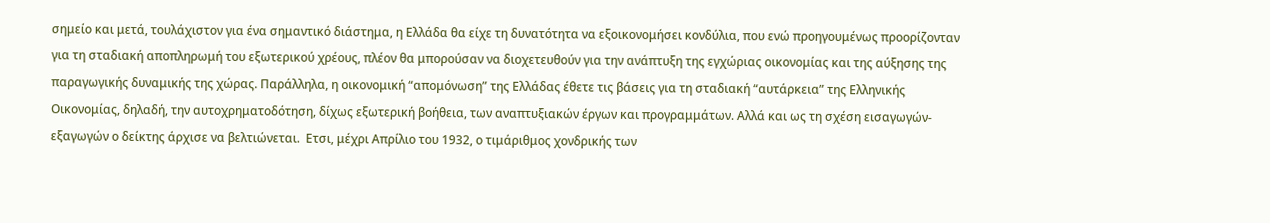σημείο και μετά, τουλάχιστον για ένα σημαντικό διάστημα, η Ελλάδα θα είχε τη δυνατότητα να εξοικονομήσει κονδύλια, που ενώ προηγουμένως προορίζονταν για τη σταδιακή αποπληρωμή του εξωτερικού χρέους, πλέον θα μπορούσαν να διοχετευθούν για την ανάπτυξη της εγχώριας οικονομίας και της αύξησης της παραγωγικής δυναμικής της χώρας. Παράλληλα, η οικονομική “απομόνωση” της Ελλάδας έθετε τις βάσεις για τη σταδιακή “αυτάρκεια” της Ελληνικής Οικονομίας, δηλαδή, την αυτοχρηματοδότηση, δίχως εξωτερική βοήθεια, των αναπτυξιακών έργων και προγραμμάτων. Αλλά και ως τη σχέση εισαγωγών-εξαγωγών ο δείκτης άρχισε να βελτιώνεται.  Ετσι, μέχρι Απρίλιο του 1932, ο τιμάριθμος χονδρικής των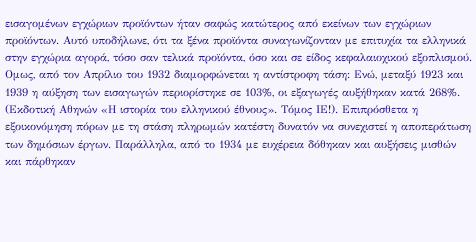εισαγομένων εγχώριων προϊόντων ήταν σαφώς κατώτερος από εκείνων των εγχώριων προϊόντων. Αυτό υποδήλωνε, ότι τα ξένα προϊόντα συναγωνίζονταν με επιτυχία τα ελληνικά στην εγχώρια αγορά, τόσο σαν τελικά προϊόντα, όσο και σε είδος κεφαλαιοχικού εξοπλισμού. Ομως, από τον Απρίλιο του 1932 διαμορφώνεται η αντίστροφη τάση: Ενώ, μεταξύ 1923 και 1939 η αύξηση των εισαγωγών περιορίστηκε σε 103%, οι εξαγωγές αυξήθηκαν κατά 268%. (Εκδοτική Αθηνών «Η ιστορία του ελληνικού έθνους». Τόμος ΙΕ!). Επιπρόσθετα η εξοικονόμηση πόρων με τη στάση πληρωμών κατέστη δυνατόν να συνεχιστεί η αποπεράτωση των δημόσιων έργων. Παράλληλα, από το 1934 με ευχέρεια δόθηκαν και αυξήσεις μισθών και πάρθηκαν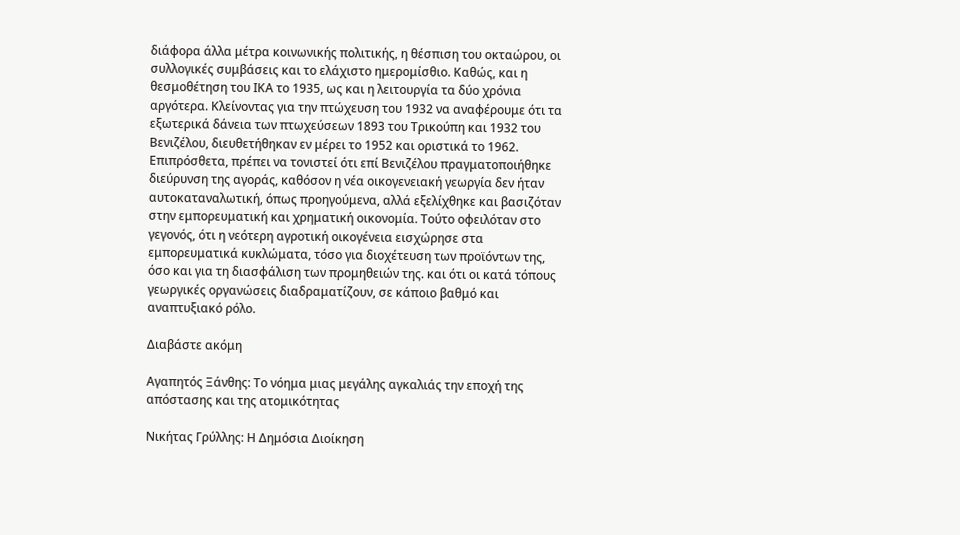διάφορα άλλα μέτρα κοινωνικής πολιτικής, η θέσπιση του οκταώρου, οι συλλογικές συμβάσεις και το ελάχιστο ημερομίσθιο. Καθώς, και η θεσμοθέτηση του ΙΚΑ το 1935, ως και η λειτουργία τα δύο χρόνια αργότερα. Κλείνοντας για την πτώχευση του 1932 να αναφέρουμε ότι τα εξωτερικά δάνεια των πτωχεύσεων 1893 του Τρικούπη και 1932 του Βενιζέλου, διευθετήθηκαν εν μέρει το 1952 και οριστικά το 1962. Επιπρόσθετα, πρέπει να τονιστεί ότι επί Βενιζέλου πραγματοποιήθηκε διεύρυνση της αγοράς, καθόσον η νέα οικογενειακή γεωργία δεν ήταν αυτοκαταναλωτική, όπως προηγούμενα, αλλά εξελίχθηκε και βασιζόταν στην εμπορευματική και χρηματική οικονομία. Τούτο οφειλόταν στο γεγονός, ότι η νεότερη αγροτική οικογένεια εισχώρησε στα εμπορευματικά κυκλώματα, τόσο για διοχέτευση των προϊόντων της, όσο και για τη διασφάλιση των προμηθειών της. και ότι οι κατά τόπους γεωργικές οργανώσεις διαδραματίζουν, σε κάποιο βαθμό και αναπτυξιακό ρόλο.

Διαβάστε ακόμη

Αγαπητός Ξάνθης: Το νόημα μιας μεγάλης αγκαλιάς την εποχή της απόστασης και της ατομικότητας

Νικήτας Γρύλλης: Η Δημόσια Διοίκηση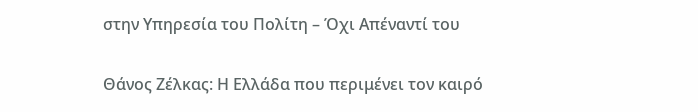στην Υπηρεσία του Πολίτη – Όχι Απέναντί του

Θάνος Ζέλκας: Η Ελλάδα που περιμένει τον καιρό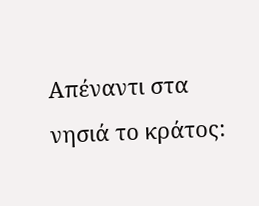Απέναντι στα νησιά το κράτος: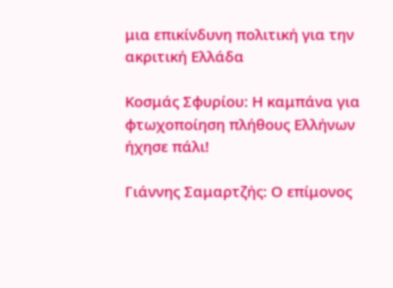μια επικίνδυνη πολιτική για την ακριτική Ελλάδα

Κοσμάς Σφυρίου: Η καμπάνα για φτωχοποίηση πλήθους Ελλήνων ήχησε πάλι!

Γιάννης Σαμαρτζής: Ο επίμονος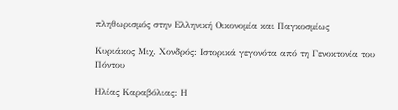πληθωρισμός στην Ελληνική Οικονομία και Παγκοσμίως

Κυριάκος Μιχ. Χονδρός: Ιστορικά γεγονότα από τη Γενοκτονία του Πόντου

Ηλίας Καραβόλιας: Η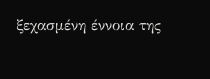ξεχασμένη έννοια της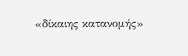«δίκαιης κατανομής»